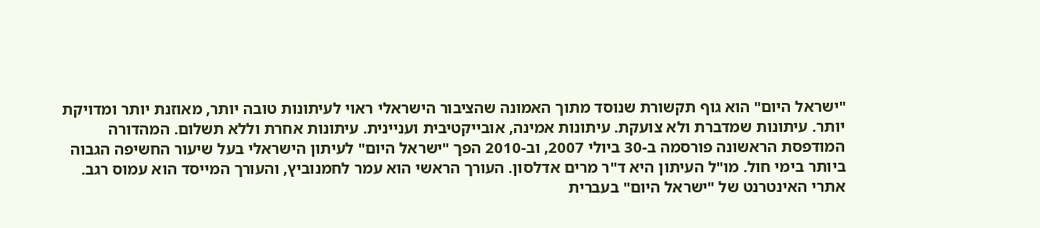"ישראל היום" הוא גוף תקשורת שנוסד מתוך האמונה שהציבור הישראלי ראוי לעיתונות טובה יותר, מאוזנת יותר ומדויקת יותר. עיתונות שמדברת ולא צועקת. עיתונות אמינה, אובייקטיבית ועניינית. עיתונות אחרת וללא תשלום. המהדורה המודפסת הראשונה פורסמה ב-30 ביולי 2007, וב-2010 הפך "ישראל היום" לעיתון הישראלי בעל שיעור החשיפה הגבוה ביותר בימי חול. מו"ל העיתון היא ד"ר מרים אדלסון. העורך הראשי הוא עמר לחמנוביץ, והעורך המייסד הוא עמוס רגב. אתרי האינטרנט של "ישראל היום" בעברית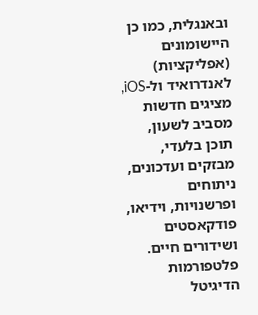ובאנגלית, כמו כן היישומונים (אפליקציות) לאנדרואיד ול-iOS, מציגים חדשות מסביב לשעון, תוכן בלעדי, מבזקים ועדכונים, ניתוחים ופרשנויות, וידיאו, פודקאסטים ושידורים חיים. פלטפורמות הדיגיטל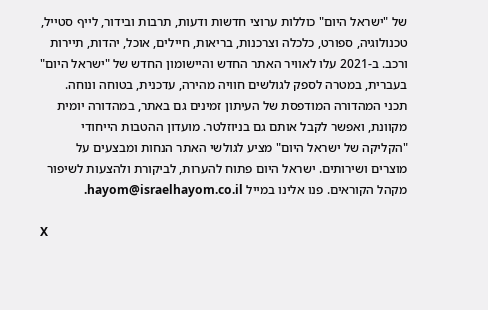של "ישראל היום" כוללות ערוצי חדשות ודעות, תרבות ובידור, לייף סטייל, טכנולוגיה, ספורט, כלכלה וצרכנות, בריאות, חיילים, אוכל, יהדות, תיירות ורכב. ב-2021 עלו לאוויר האתר החדש והיישומון החדש של "ישראל היום" בעברית, במטרה לספק לגולשים חוויה מהירה, עדכנית, בטוחה ונוחה. תכני המהדורה המודפסת של העיתון זמינים גם באתר, במהדורה יומית מקוונת, ואפשר לקבל אותם גם בניוזלטר. מועדון ההטבות הייחודי "הקליקה של ישראל היום" מציע לגולשי האתר הנחות ומבצעים על מוצרים ושירותים. ישראל היום פתוח להערות, לביקורת ולהצעות לשיפור מקהל הקוראים. פנו אלינו במייל hayom@israelhayom.co.il.

X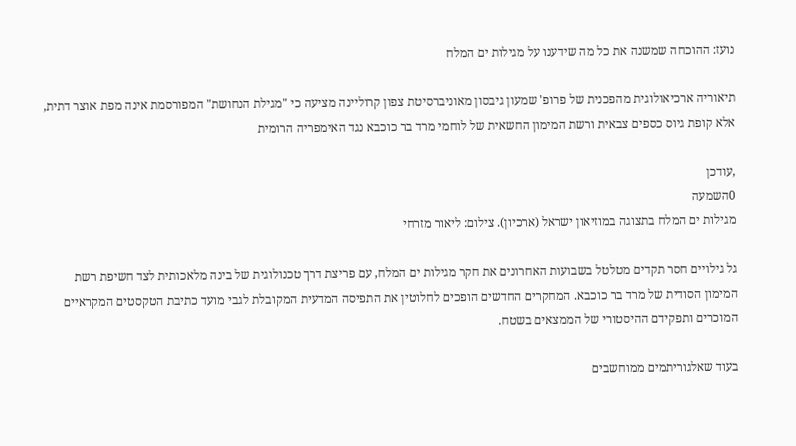נועז: ההוכחה שמשנה את כל מה שידענו על מגילות ים המלח

תיאוריה ארכיאולוגית מהפכנית של פרופ' שמעון גיבסון מאוניברסיטת צפון קרוליינה מציעה כי "מגילת הנחושת" המפורסמת אינה מפת אוצר דתית, אלא קופת גיוס כספים צבאית ורשת המימון החשאית של לוחמי מרד בר כוכבא נגד האימפריה הרומית

,עודכן
0השמעה
מגילות ים המלח בתצוגה במוזיאון ישראל (ארכיון). צילום: ליאור מזרחי

גל גילויים חסר תקדים מטלטל בשבועות האחרונים את חקר מגילות ים המלח, עם פריצת דרך טכנולוגית של בינה מלאכותית לצד חשיפת רשת המימון הסודית של מרד בר כוכבא. המחקרים החדשים הופכים לחלוטין את התפיסה המדעית המקובלת לגבי מועד כתיבת הטקסטים המקראיים המוכרים ותפקידם ההיסטורי של הממצאים בשטח.

בעוד שאלגוריתמים ממוחשבים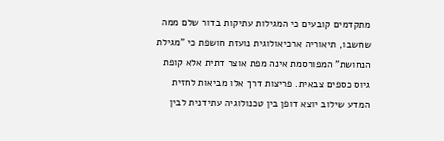מתקדמים קובעים כי המגילות עתיקות בדור שלם ממה שחשבו, תיאוריה ארכיאולוגית נועזת חושפת כי "מגילת הנחושת" המפורסמת אינה מפת אוצר דתית אלא קופת גיוס כספים צבאית. פריצות דרך אלו מביאות לחזית המדע שילוב יוצא דופן בין טכנולוגיה עתידנית לבין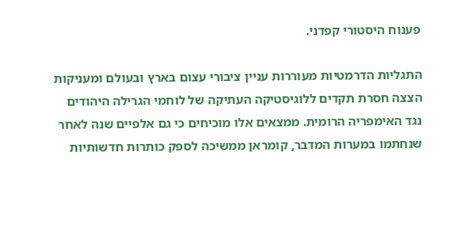פענוח היסטורי קפדני.

התגליות הדרמטיות מעוררות עניין ציבורי עצום בארץ ובעולם ומעניקות הצצה חסרת תקדים ללוגיסטיקה העתיקה של לוחמי הגרילה היהודים נגד האימפריה הרומית. ממצאים אלו מוכיחים כי גם אלפיים שנה לאחר שנחתמו במערות המדבר, קומראן ממשיכה לספק כותרות חדשותיות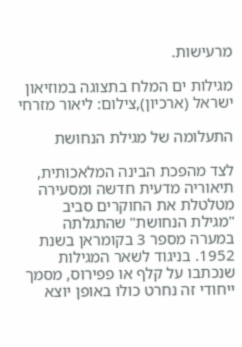מרעישות.

מגילות ים המלח בתצוגה במוזיאון ישראל (ארכיון),צילום: ליאור מזרחי

התעלומה של מגילת הנחושת

לצד מהפכת הבינה המלאכותית, תיאוריה מדעית חדשה ומסעירה מטלטלת את החוקרים סביב "מגילת הנחושת" שהתגלתה במערה מספר 3 בקומראן בשנת 1952. בניגוד לשאר המגילות שנכתבו על קלף או פפירוס, מסמך ייחודי זה נחרט כולו באופן יוצא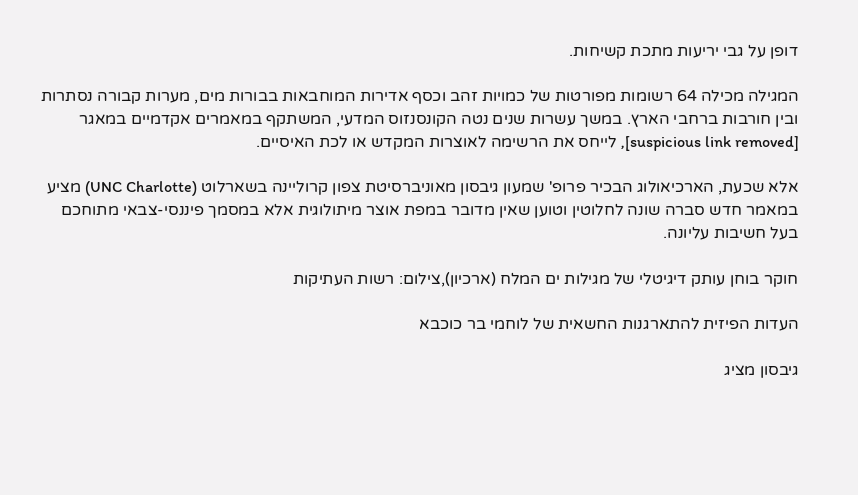דופן על גבי יריעות מתכת קשיחות.

המגילה מכילה 64 רשומות מפורטות של כמויות זהב וכסף אדירות המוחבאות בבורות מים, מערות קבורה נסתרות ובין חורבות ברחבי הארץ. במשך עשרות שנים נטה הקונסנזוס המדעי, המשתקף במאמרים אקדמיים במאגר [suspicious link removed], לייחס את הרשימה לאוצרות המקדש או לכת האיסיים.

אלא שכעת, הארכיאולוג הבכיר פרופ' שמעון גיבסון מאוניברסיטת צפון קרוליינה בשארלוט (UNC Charlotte) מציע במאמר חדש סברה שונה לחלוטין וטוען שאין מדובר במפת אוצר מיתולוגית אלא במסמך פיננסי-צבאי מתוחכם בעל חשיבות עליונה.

חוקר בוחן עותק דיגיטלי של מגילות ים המלח (ארכיון),צילום: רשות העתיקות

העדות הפיזית להתארגנות החשאית של לוחמי בר כוכבא

גיבסון מציג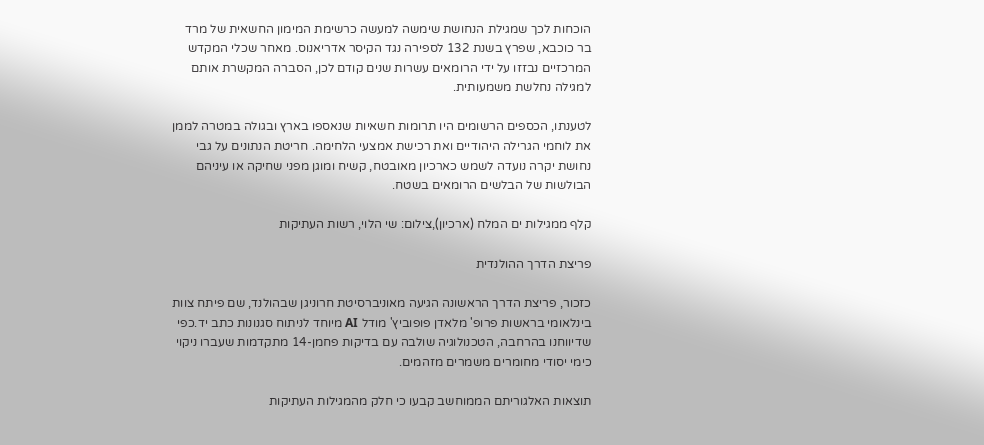הוכחות לכך שמגילת הנחושת שימשה למעשה כרשימת המימון החשאית של מרד בר כוכבא, שפרץ בשנת 132 לספירה נגד הקיסר אדריאנוס. מאחר שכלי המקדש המרכזיים נבזזו על ידי הרומאים עשרות שנים קודם לכן, הסברה המקשרת אותם למגילה נחלשת משמעותית.

לטענתו, הכספים הרשומים היו תרומות חשאיות שנאספו בארץ ובגולה במטרה לממן את לוחמי הגרילה היהודיים ואת רכישת אמצעי הלחימה. חריטת הנתונים על גבי נחושת יקרה נועדה לשמש כארכיון מאובטח, קשיח ומוגן מפני שחיקה או עיניהם הבולשות של הבלשים הרומאים בשטח.

קלף ממגילות ים המלח (ארכיון),צילום: שי הלוי, רשות העתיקות

פריצת הדרך ההולנדית

כזכור, פריצת הדרך הראשונה הגיעה מאוניברסיטת חרוניגן שבהולנד, שם פיתח צוות בינלאומי בראשות פרופ' מלאדן פופוביץ' מודל AI מיוחד לניתוח סגנונות כתב יד.כפי שדיווחנו בהרחבה, הטכנולוגיה שולבה עם בדיקות פחמן-14 מתקדמות שעברו ניקוי כימי יסודי מחומרים משמרים מזהמים.

תוצאות האלגוריתם הממוחשב קבעו כי חלק מהמגילות העתיקות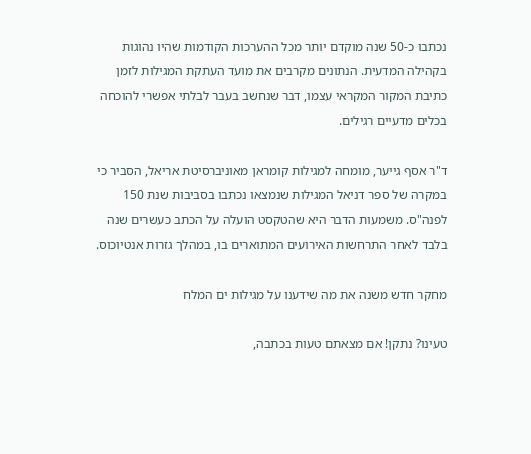נכתבו כ-50 שנה מוקדם יותר מכל ההערכות הקודמות שהיו נהוגות בקהילה המדעית. הנתונים מקרבים את מועד העתקת המגילות לזמן כתיבת המקור המקראי עצמו, דבר שנחשב בעבר לבלתי אפשרי להוכחה בכלים מדעיים רגילים.

ד"ר אסף גייער, מומחה למגילות קומראן מאוניברסיטת אריאל, הסביר כי במקרה של ספר דניאל המגילות שנמצאו נכתבו בסביבות שנת 150 לפנה"ס. משמעות הדבר היא שהטקסט הועלה על הכתב כעשרים שנה בלבד לאחר התרחשות האירועים המתוארים בו, במהלך גזרות אנטיוכוס.

מחקר חדש משנה את מה שידענו על מגילות ים המלח

טעינו? נתקן! אם מצאתם טעות בכתבה,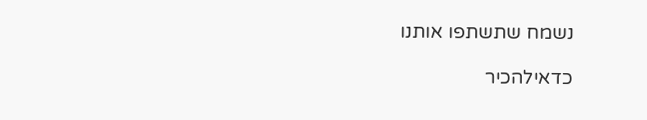נשמח שתשתפו אותנו

כדאילהכיר